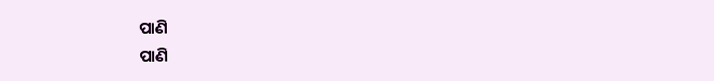ପାଣି
ପାଣି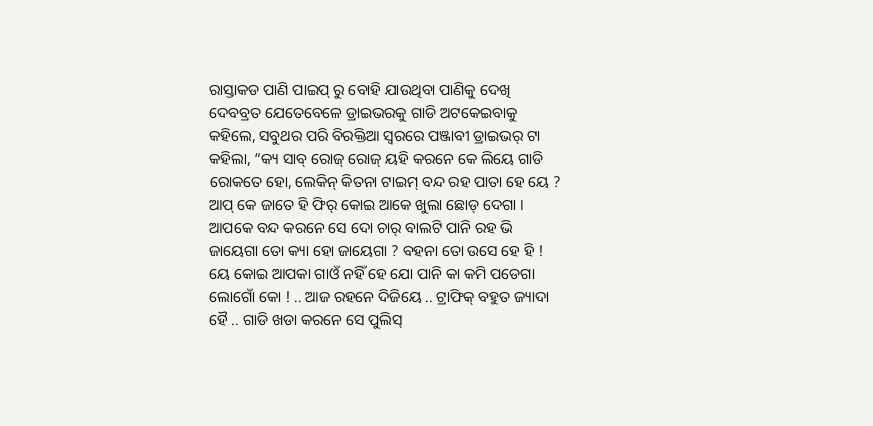ରାସ୍ତାକଡ ପାଣି ପାଇପ୍ ରୁ ବୋହି ଯାଉଥିବା ପାଣିକୁ ଦେଖି ଦେବବ୍ରତ ଯେତେବେଳେ ଡ୍ରାଇଭରକୁ ଗାଡି ଅଟକେଇବାକୁ କହିଲେ, ସବୁଥର ପରି ବିରକ୍ତିଆ ସ୍ୱରରେ ପଞ୍ଜାବୀ ଡ୍ରାଇଭର୍ ଟା କହିଲା, “କ୍ୟ ସାବ୍ ରୋଜ୍ ରୋଜ୍ ୟହି କରନେ କେ ଲିୟେ ଗାଡି ରୋକତେ ହୋ, ଲେକିନ୍ କିତନା ଟାଇମ୍ ବନ୍ଦ ରହ ପାତା ହେ ୟେ ? ଆପ୍ କେ ଜାତେ ହି ଫିର୍ କୋଇ ଆକେ ଖୁଲା ଛୋଡ୍ ଦେଗା । ଆପକେ ବନ୍ଦ କରନେ ସେ ଦୋ ଚାର୍ ବାଲଟି ପାନି ରହ ଭି ଜାୟେଗା ତୋ କ୍ୟା ହୋ ଜାୟେଗା ? ବହନା ତୋ ଉସେ ହେ ହି ! ୟେ କୋଇ ଆପକା ଗାଓଁ ନହିଁ ହେ ଯୋ ପାନି କା କମି ପଡେଗା ଲୋଗୋଁ କୋ ! .. ଆଜ ରହନେ ଦିଜିୟେ .. ଟ୍ରାଫିକ୍ ବହୁତ ଜ୍ୟାଦା ହୈ .. ଗାଡି ଖଡା କରନେ ସେ ପୁଲିସ୍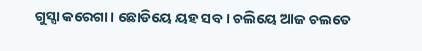ଗୁସ୍ସା କରେଗା । ଛୋଡିୟେ ୟହ ସବ । ଚଲିୟେ ଆଜ ଚଲତେ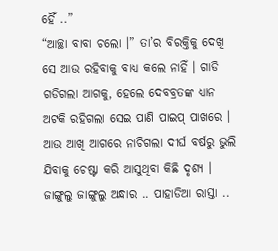ହୈଁ ..”
“ଆଚ୍ଛା ବାବା ଚଲୋ ।” ତା’ର ବିରକ୍ତିକୁ ଦେଖି ସେ ଆଉ ରହିବାକୁ ବାଧ୍ୟ କଲେ ନାହିଁ । ଗାଡି ଗଡିଗଲା ଆଗକୁ, ହେଲେ ଦେବବ୍ରତଙ୍କ ଧ୍ୟାନ ଅଟକି ରହିଗଲା ସେଇ ପାଣି ପାଇପ୍ ପାଖରେ । ଆଉ ଆଖି ଆଗରେ ନାଚିଗଲା ଦୀର୍ଘ ବର୍ଷରୁ ଭୁଲି ଯିବାକୁ ଚେଷ୍ଟା କରି ଆସୁଥିବା କିଛି ଦୃଶ୍ୟ ।
ଜାଙ୍ଗୁଲୁ ଜାଙ୍ଗୁଲୁ ଅନ୍ଧାର .. ପାହାଡିଆ ରାସ୍ତା ..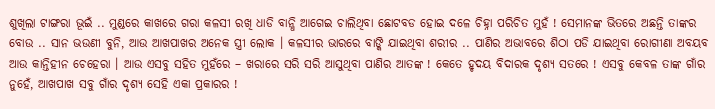ଶୁଖିଲା ଟାଙ୍ଗରା ଭୂଇଁ .. ମୁଣ୍ଡରେ କାଖରେ ଗରା କଳସୀ ରଖି ଧାଡି ବାନ୍ଧି ଆଗେଇ ଚାଲିଥିବା ଛୋଟବଡ ହୋଇ ଦଳେ ଚିହ୍ନା ପରିଚିତ ମୁହଁ ! ସେମାନଙ୍କ ଭିତରେ ଅଛନ୍ତି ତାଙ୍କର ବୋଉ .. ସାନ ଭଉଣୀ ବୁନି, ଆଉ ଆଖପାଖର ଅନେକ ସ୍ତ୍ରୀ ଲୋକ । କଳସୀର ଭାରରେ ବାଙ୍କି ଯାଇଥିବା ଶରୀର .. ପାଣିର ଅଭାବରେ ଶିଠା ପଡି ଯାଇଥିବା ରୋଗୀଣା ଅବୟବ ଆଉ କାନ୍ତିହୀନ ଚେହେରା । ଆଉ ଏସବୁ ସହିତ ମୁହଁରେ – ଖରାରେ ସରି ସରି ଆସୁଥିବା ପାଣିର ଆତଙ୍କ ! କେତେ ହୃଦୟ ବିଦାରକ ଦୃଶ୍ୟ ସତରେ ! ଏସବୁ କେବଳ ତାଙ୍କ ଗାଁର ନୁହେଁ, ଆଖପାଖ ସବୁ ଗାଁର ଦୃଶ୍ୟ ସେହି ଏକା ପ୍ରକାରର !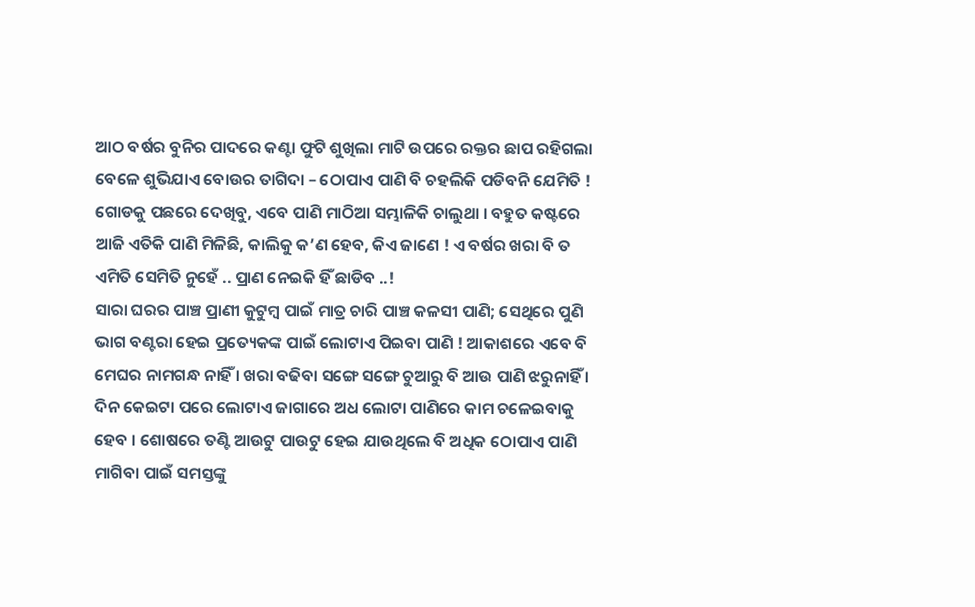ଆଠ ବର୍ଷର ବୁନିର ପାଦରେ କଣ୍ଟା ଫୁଟି ଶୁଖିଲା ମାଟି ଉପରେ ରକ୍ତର ଛାପ ରହିଗଲା ବେଳେ ଶୁଭିଯାଏ ବୋଉର ତାଗିଦା – ଠୋପାଏ ପାଣି ବି ଚହଲିକି ପଡିବନି ଯେମିତି ! ଗୋଡକୁ ପଛରେ ଦେଖିବୁ, ଏବେ ପାଣି ମାଠିଆ ସମ୍ଭାଳିକି ଚାଲୁଥା । ବହୁତ କଷ୍ଟରେ ଆଜି ଏତିକି ପାଣି ମିଳିଛି, କାଲିକୁ କ’ଣ ହେବ, କିଏ ଜାଣେ ! ଏ ବର୍ଷର ଖରା ବି ତ ଏମିତି ସେମିତି ନୁହେଁ .. ପ୍ରାଣ ନେଇକି ହିଁ ଛାଡିବ ..!
ସାରା ଘରର ପାଞ୍ଚ ପ୍ରାଣୀ କୁଟୁମ୍ୱ ପାଇଁ ମାତ୍ର ଚାରି ପାଞ୍ଚ କଳସୀ ପାଣି; ସେଥିରେ ପୁଣି ଭାଗ ବଣ୍ଟରା ହେଇ ପ୍ରତ୍ୟେକଙ୍କ ପାଇଁ ଲୋଟାଏ ପିଇବା ପାଣି ! ଆକାଶରେ ଏବେ ବି ମେଘର ନାମଗନ୍ଧ ନାହିଁ । ଖରା ବଢିବା ସଙ୍ଗେ ସଙ୍ଗେ ଚୁଆରୁ ବି ଆଉ ପାଣି ଝରୁନାହିଁ । ଦିନ କେଇଟା ପରେ ଲୋଟାଏ ଜାଗାରେ ଅଧ ଲୋଟା ପାଣିରେ କାମ ଚଳେଇବାକୁ ହେବ । ଶୋଷରେ ତଣ୍ଟି ଆଉଟୁ ପାଉଟୁ ହେଇ ଯାଉଥିଲେ ବି ଅଧିକ ଠୋପାଏ ପାଣି ମାଗିବା ପାଇଁ ସମସ୍ତଙ୍କୁ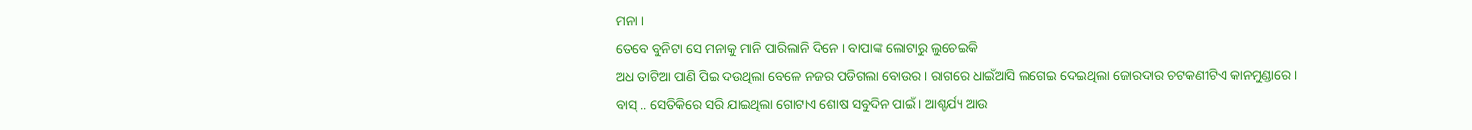ମନା ।
ତେବେ ବୁନିଟା ସେ ମନାକୁ ମାନି ପାରିଲାନି ଦିନେ । ବାପାଙ୍କ ଲୋଟାରୁ ଲୁଚେଇକି
ଅଧ ତାଟିଆ ପାଣି ପିଇ ଦଉଥିଲା ବେଳେ ନଜର ପଡିଗଲା ବୋଉର । ରାଗରେ ଧାଇଁଆସି ଲଗେଇ ଦେଇଥିଲା ଜୋରଦାର ଚଟକଣୀଟିଏ କାନମୁଣ୍ଡାରେ ।
ବାସ୍ .. ସେତିକିରେ ସରି ଯାଇଥିଲା ଗୋଟାଏ ଶୋଷ ସବୁଦିନ ପାଇଁ । ଆଶ୍ଚର୍ଯ୍ୟ ଆଉ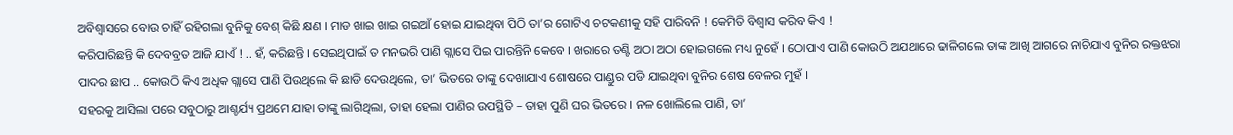ଅବିଶ୍ୱାସରେ ବୋଉ ଚାହିଁ ରହିଗଲା ବୁନିକୁ ବେଶ୍ କିଛି କ୍ଷଣ । ମାଡ ଖାଇ ଖାଇ ଗଇଆଁ ହୋଇ ଯାଇଥିବା ପିଠି ତା’ର ଗୋଟିଏ ଚଟକଣୀକୁ ସହି ପାରିବନି ! କେମିତି ବିଶ୍ୱାସ କରିବ କିଏ !
କରିପାରିଛନ୍ତି କି ଦେବବ୍ରତ ଆଜି ଯାଏଁ ! .. ହଁ, କରିଛନ୍ତି । ସେଇଥିପାଇଁ ତ ମନଭରି ପାଣି ଗ୍ଲାସେ ପିଇ ପାରନ୍ତିନି କେବେ । ଖରାରେ ତଣ୍ଟି ଅଠା ଅଠା ହୋଇଗଲେ ମଧ୍ୟ ନୁହେଁ । ଠୋପାଏ ପାଣି କୋଉଠି ଅଯଥାରେ ଢାଳିଗଲେ ତାଙ୍କ ଆଖି ଆଗରେ ନାଚିଯାଏ ବୁନିର ରକ୍ତଝରା ପାଦର ଛାପ .. କୋଉଠି କିଏ ଅଧିକ ଗ୍ଲାସେ ପାଣି ପିଉଥିଲେ କି ଛାଡି ଦେଉଥିଲେ, ତା’ ଭିତରେ ତାଙ୍କୁ ଦେଖାଯାଏ ଶୋଷରେ ପାଣ୍ଡୁର ପଡି ଯାଇଥିବା ବୁନିର ଶେଷ ବେଳର ମୁହଁ ।
ସହରକୁ ଆସିଲା ପରେ ସବୁଠାରୁ ଆଶ୍ଚର୍ଯ୍ୟ ପ୍ରଥମେ ଯାହା ତାଙ୍କୁ ଲାଗିଥିଲା, ତାହା ହେଲା ପାଣିର ଉପସ୍ଥିତି – ତାହା ପୁଣି ଘର ଭିତରେ । ନଳ ଖୋଲିଲେ ପାଣି, ତା’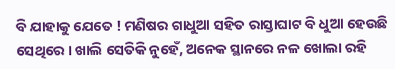ବି ଯାହାକୁ ଯେତେ ! ମଣିଷର ଗାଧୁଆ ସହିତ ରାସ୍ତାଘାଟ ବି ଧୁଆ ହେଉଛି ସେଥିରେ । ଖାଲି ସେତିକି ନୁହେଁ, ଅନେକ ସ୍ଥାନରେ ନଳ ଖୋଲା ରହି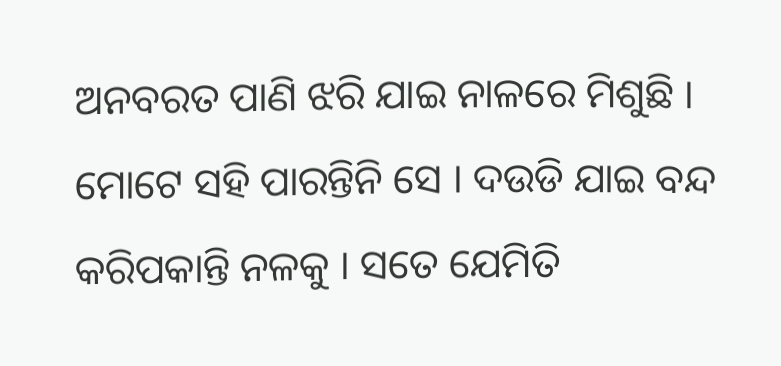ଅନବରତ ପାଣି ଝରି ଯାଇ ନାଳରେ ମିଶୁଛି ।
ମୋଟେ ସହି ପାରନ୍ତିନି ସେ । ଦଉଡି ଯାଇ ବନ୍ଦ କରିପକାନ୍ତି ନଳକୁ । ସତେ ଯେମିତି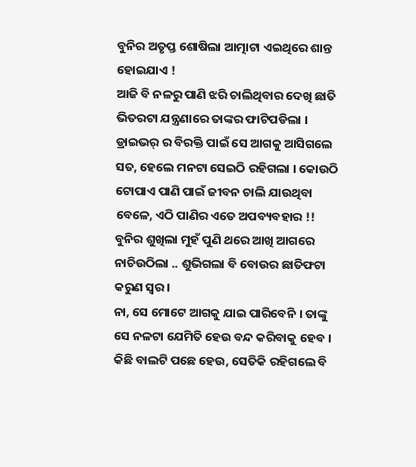ବୁନିର ଅତୃପ୍ତ ଶୋଷିଲା ଆତ୍ମାଟା ଏଇଥିରେ ଶାନ୍ତ ହୋଇଯାଏ !
ଆଜି ବି ନଳରୁ ପାଣି ଝରି ଚାଲିଥିବାର ଦେଖି ଛାତି ଭିତରଟା ଯନ୍ତ୍ରଣାରେ ତାଙ୍କର ଫାଟିପଡିଲା । ଡ୍ରାଇଭର୍ ର ବିରକ୍ତି ପାଇଁ ସେ ଆଗକୁ ଆସିଗଲେ ସତ, ହେଲେ ମନଟା ସେଇଠି ରହିଗଲା । କୋଉଠି ଟୋପାଏ ପାଣି ପାଇଁ ଜୀବନ ଚାଲି ଯାଉଥିବା ବେଳେ, ଏଠି ପାଣିର ଏତେ ଅପବ୍ୟବହାର !! ବୁନିର ଶୁଖିଲା ମୁହଁ ପୁଣି ଥରେ ଆଖି ଆଗରେ ନାଚିଉଠିଲା .. ଶୁଭିଗଲା ବି ବୋଉର ଛାତିଫଟା କରୁଣ ସ୍ୱର ।
ନା, ସେ ମୋଟେ ଆଗକୁ ଯାଇ ପାରିବେନି । ତାଙ୍କୁ ସେ ନଳଟା ଯେମିତି ହେଉ ବନ୍ଦ କରିବାକୁ ହେବ । କିଛି ବାଲଟି ପଛେ ହେଉ, ସେତିକି ରହିଗଲେ ବି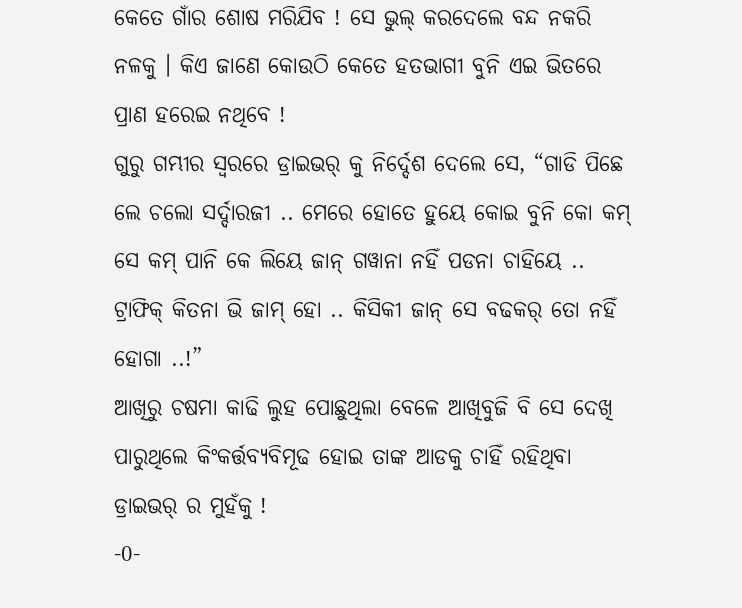କେତେ ଗାଁର ଶୋଷ ମରିଯିବ ! ସେ ଭୁଲ୍ କରଦେଲେ ବନ୍ଦ ନକରି ନଳକୁ । କିଏ ଜାଣେ କୋଉଠି କେତେ ହତଭାଗୀ ବୁନି ଏଇ ଭିତରେ ପ୍ରାଣ ହରେଇ ନଥିବେ !
ଗୁରୁ ଗମ୍ଭୀର ସ୍ୱରରେ ଡ୍ରାଇଭର୍ କୁ ନିର୍ଦ୍ଦେଶ ଦେଲେ ସେ, “ଗାଡି ପିଛେ ଲେ ଚଲୋ ସର୍ଦ୍ଦାରଜୀ .. ମେରେ ହୋତେ ହୁୟେ କୋଇ ବୁନି କୋ କମ୍ ସେ କମ୍ ପାନି କେ ଲିୟେ ଜାନ୍ ଗୱାନା ନହିଁ ପଡନା ଚାହିୟେ .. ଟ୍ରାଫିକ୍ କିତନା ଭି ଜାମ୍ ହୋ .. କିସିକୀ ଜାନ୍ ସେ ବଢକର୍ ତୋ ନହିଁ ହୋଗା ..!”
ଆଖିରୁ ଚଷମା କାଢି ଲୁହ ପୋଛୁଥିଲା ବେଳେ ଆଖିବୁଜି ବି ସେ ଦେଖି ପାରୁଥିଲେ କିଂକର୍ତ୍ତବ୍ୟବିମୂଢ ହୋଇ ତାଙ୍କ ଆଡକୁ ଚାହିଁ ରହିଥିବା ଡ୍ରାଇଭର୍ ର ମୁହଁକୁ !
-0-